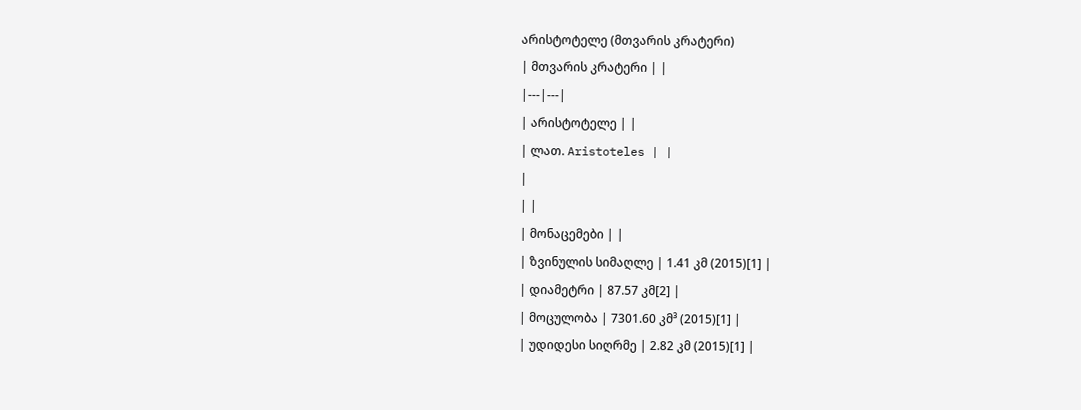არისტოტელე (მთვარის კრატერი)
| მთვარის კრატერი | |
|---|---|
| არისტოტელე | |
| ლათ. Aristoteles | |
|
| |
| მონაცემები | |
| ზვინულის სიმაღლე | 1.41 კმ (2015)[1] |
| დიამეტრი | 87.57 კმ[2] |
| მოცულობა | 7301.60 კმ³ (2015)[1] |
| უდიდესი სიღრმე | 2.82 კმ (2015)[1] |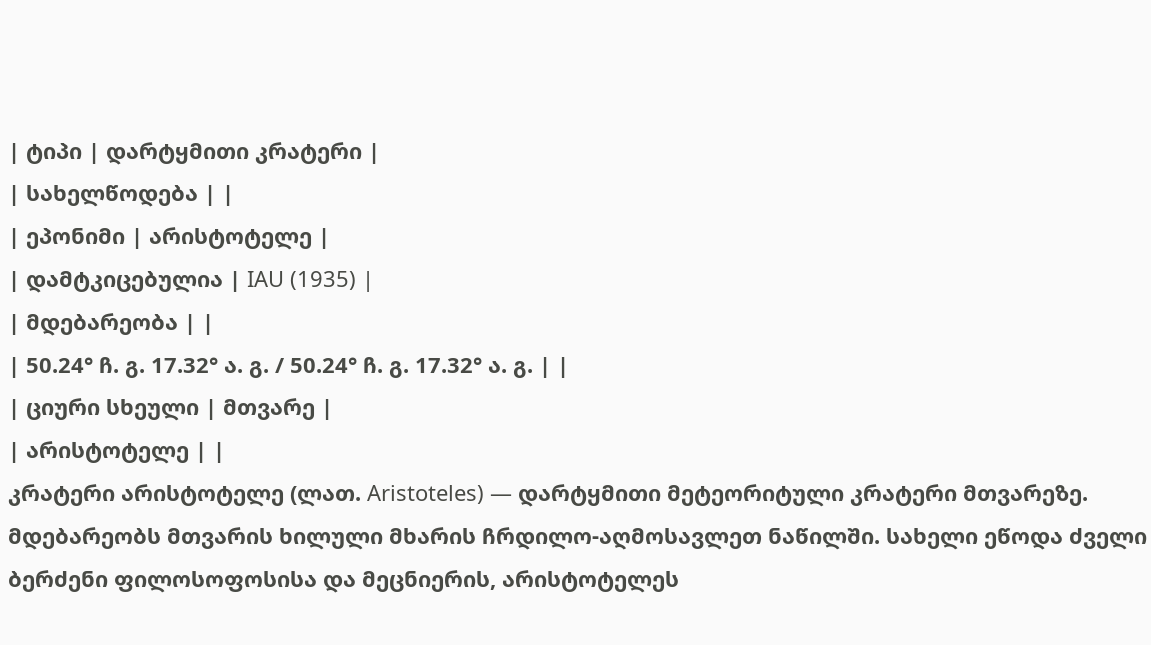| ტიპი | დარტყმითი კრატერი |
| სახელწოდება | |
| ეპონიმი | არისტოტელე |
| დამტკიცებულია | IAU (1935) |
| მდებარეობა | |
| 50.24° ჩ. გ. 17.32° ა. გ. / 50.24° ჩ. გ. 17.32° ა. გ. | |
| ციური სხეული | მთვარე |
| არისტოტელე | |
კრატერი არისტოტელე (ლათ. Aristoteles) — დარტყმითი მეტეორიტული კრატერი მთვარეზე. მდებარეობს მთვარის ხილული მხარის ჩრდილო-აღმოსავლეთ ნაწილში. სახელი ეწოდა ძველი ბერძენი ფილოსოფოსისა და მეცნიერის, არისტოტელეს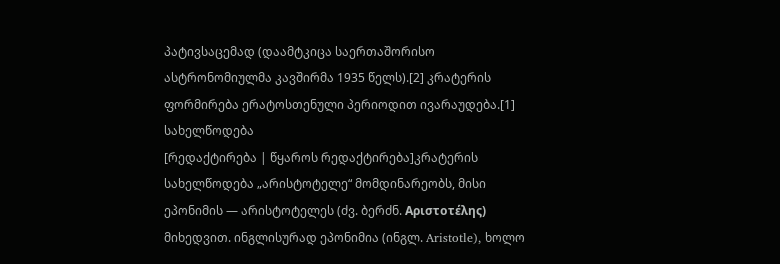პატივსაცემად (დაამტკიცა საერთაშორისო ასტრონომიულმა კავშირმა 1935 წელს).[2] კრატერის ფორმირება ერატოსთენული პერიოდით ივარაუდება.[1]
სახელწოდება
[რედაქტირება | წყაროს რედაქტირება]კრატერის სახელწოდება „არისტოტელე“ მომდინარეობს, მისი ეპონიმის — არისტოტელეს (ძვ. ბერძნ. Αριστοτέλης) მიხედვით. ინგლისურად ეპონიმია (ინგლ. Aristotle), ხოლო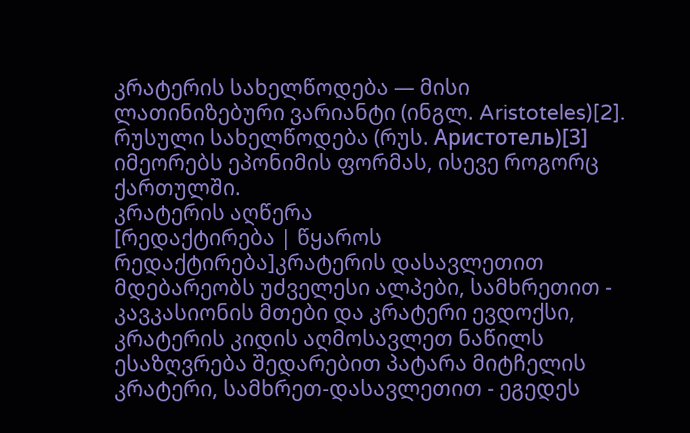კრატერის სახელწოდება — მისი ლათინიზებური ვარიანტი (ინგლ. Aristoteles)[2]. რუსული სახელწოდება (რუს. Аристотель)[3] იმეორებს ეპონიმის ფორმას, ისევე როგორც ქართულში.
კრატერის აღწერა
[რედაქტირება | წყაროს რედაქტირება]კრატერის დასავლეთით მდებარეობს უძველესი ალპები, სამხრეთით - კავკასიონის მთები და კრატერი ევდოქსი, კრატერის კიდის აღმოსავლეთ ნაწილს ესაზღვრება შედარებით პატარა მიტჩელის კრატერი, სამხრეთ-დასავლეთით - ეგედეს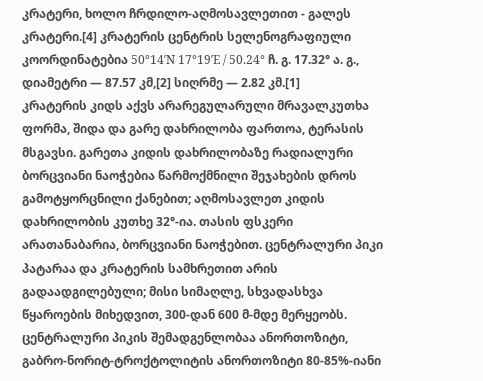კრატერი, ხოლო ჩრდილო-აღმოსავლეთით - გალეს კრატერი.[4] კრატერის ცენტრის სელენოგრაფიული კოორდინატებია 50°14′N 17°19′E / 50.24° ჩ. გ. 17.32° ა. გ., დიამეტრი — 87.57 კმ,[2] სიღრმე — 2.82 კმ.[1]
კრატერის კიდს აქვს არარეგულარული მრავალკუთხა ფორმა, შიდა და გარე დახრილობა ფართოა, ტერასის მსგავსი. გარეთა კიდის დახრილობაზე რადიალური ბორცვიანი ნაოჭებია წარმოქმნილი შეჯახების დროს გამოტყორცნილი ქანებით; აღმოსავლეთ კიდის დახრილობის კუთხე 32°-ია. თასის ფსკერი არათანაბარია, ბორცვიანი ნაოჭებით. ცენტრალური პიკი პატარაა და კრატერის სამხრეთით არის გადაადგილებული; მისი სიმაღლე, სხვადასხვა წყაროების მიხედვით, 300-დან 600 მ-მდე მერყეობს. ცენტრალური პიკის შემადგენლობაა ანორთოზიტი, გაბრო-ნორიტ-ტროქტოლიტის ანორთოზიტი 80-85%-იანი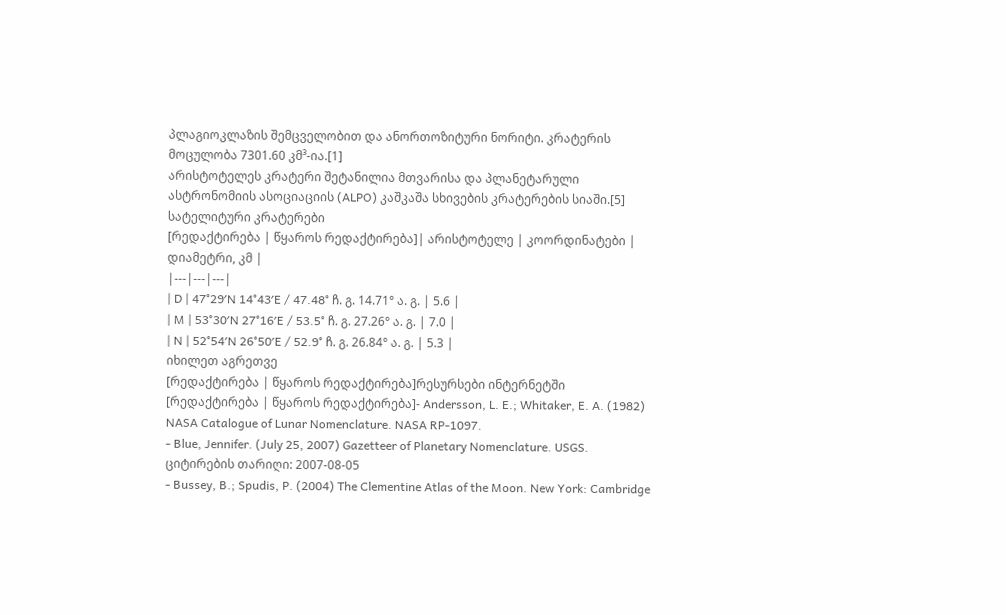პლაგიოკლაზის შემცველობით და ანორთოზიტური ნორიტი. კრატერის მოცულობა 7301.60 კმ³-ია.[1]
არისტოტელეს კრატერი შეტანილია მთვარისა და პლანეტარული ასტრონომიის ასოციაციის (ALPO) კაშკაშა სხივების კრატერების სიაში.[5]
სატელიტური კრატერები
[რედაქტირება | წყაროს რედაქტირება]| არისტოტელე | კოორდინატები | დიამეტრი, კმ |
|---|---|---|
| D | 47°29′N 14°43′E / 47.48° ჩ. გ. 14.71° ა. გ. | 5.6 |
| M | 53°30′N 27°16′E / 53.5° ჩ. გ. 27.26° ა. გ. | 7.0 |
| N | 52°54′N 26°50′E / 52.9° ჩ. გ. 26.84° ა. გ. | 5.3 |
იხილეთ აგრეთვე
[რედაქტირება | წყაროს რედაქტირება]რესურსები ინტერნეტში
[რედაქტირება | წყაროს რედაქტირება]- Andersson, L. E.; Whitaker, E. A. (1982) NASA Catalogue of Lunar Nomenclature. NASA RP-1097.
- Blue, Jennifer. (July 25, 2007) Gazetteer of Planetary Nomenclature. USGS. ციტირების თარიღი: 2007-08-05
- Bussey, B.; Spudis, P. (2004) The Clementine Atlas of the Moon. New York: Cambridge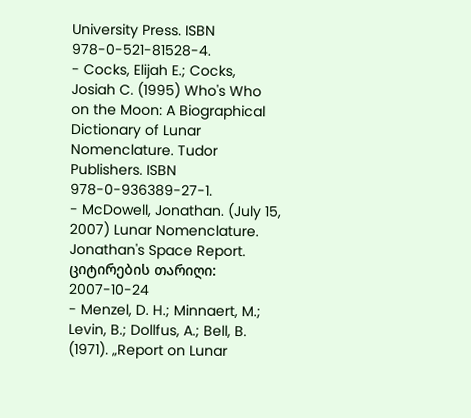University Press. ISBN 978-0-521-81528-4.
- Cocks, Elijah E.; Cocks, Josiah C. (1995) Who's Who on the Moon: A Biographical Dictionary of Lunar Nomenclature. Tudor Publishers. ISBN 978-0-936389-27-1.
- McDowell, Jonathan. (July 15, 2007) Lunar Nomenclature. Jonathan's Space Report. ციტირების თარიღი: 2007-10-24
- Menzel, D. H.; Minnaert, M.; Levin, B.; Dollfus, A.; Bell, B. (1971). „Report on Lunar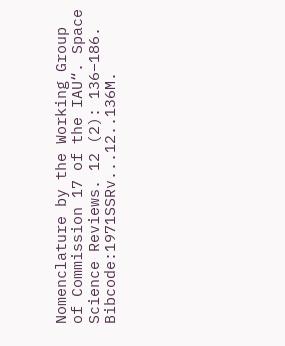Nomenclature by the Working Group of Commission 17 of the IAU“. Space Science Reviews. 12 (2): 136–186. Bibcode:1971SSRv...12..136M.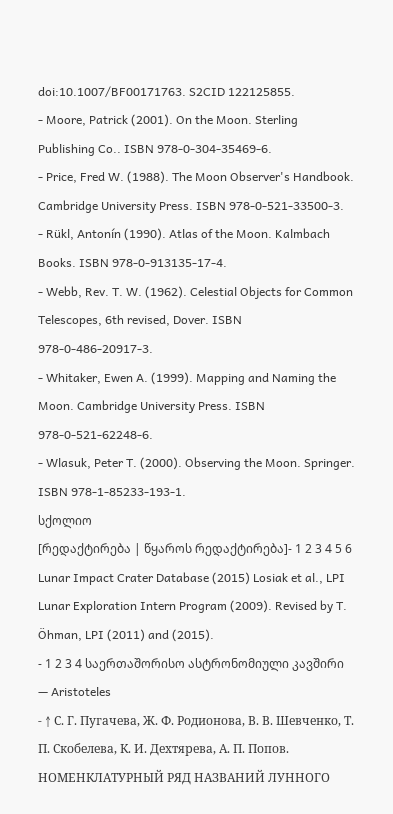doi:10.1007/BF00171763. S2CID 122125855.
- Moore, Patrick (2001). On the Moon. Sterling Publishing Co.. ISBN 978-0-304-35469-6.
- Price, Fred W. (1988). The Moon Observer's Handbook. Cambridge University Press. ISBN 978-0-521-33500-3.
- Rükl, Antonín (1990). Atlas of the Moon. Kalmbach Books. ISBN 978-0-913135-17-4.
- Webb, Rev. T. W. (1962). Celestial Objects for Common Telescopes, 6th revised, Dover. ISBN 978-0-486-20917-3.
- Whitaker, Ewen A. (1999). Mapping and Naming the Moon. Cambridge University Press. ISBN 978-0-521-62248-6.
- Wlasuk, Peter T. (2000). Observing the Moon. Springer. ISBN 978-1-85233-193-1.
სქოლიო
[რედაქტირება | წყაროს რედაქტირება]- 1 2 3 4 5 6 Lunar Impact Crater Database (2015) Losiak et al., LPI Lunar Exploration Intern Program (2009). Revised by T. Öhman, LPI (2011) and (2015).
- 1 2 3 4 საერთაშორისო ასტრონომიული კავშირი — Aristoteles
- ↑ С. Г. Пугачева, Ж. Ф. Родионова, В. В. Шевченко, Т. П. Скобелева, К. И. Дехтярева, А. П. Попов. НОМЕНКЛАТУРНЫЙ РЯД НАЗВАНИЙ ЛУННОГО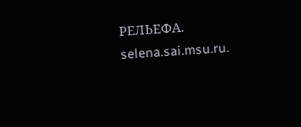РЕЛЬЕФА. selena.sai.msu.ru.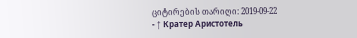ციტირების თარიღი: 2019-09-22
- ↑ Кратер Аристотель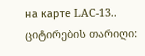на карте LAC-13.. ციტირების თარიღი: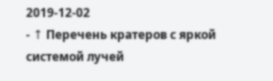2019-12-02
- ↑ Перечень кратеров с яркой системой лучей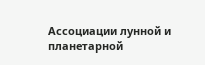Ассоциации лунной и планетарной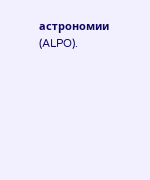астрономии (ALPO).